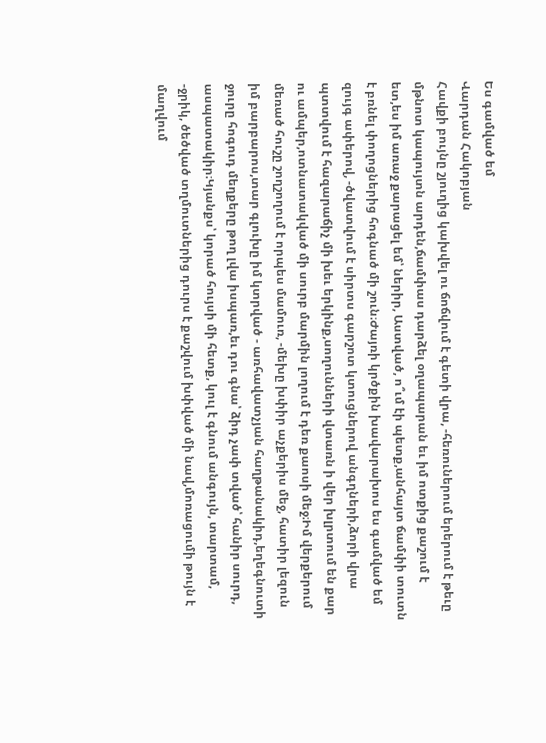Ես գամված եմ
Վարդան Հակոբյան
Հավքի բույնը շյուղից կախվել ու ճոճվում է գետի վրա, -հեռուներում երերում է թեւը մթնոտ կապույտն արդեն,ճամփաս դարձել օղապարան եւ իմ ոտքից քաշում է ետ,ես իմ առաջ քարացել եմ՝ ներիր, Աստված, ո՞ւմ էի պետք,անհայտ ճամփի տուտն է բռնել փողոցներից հոգնած մի շուն։Ժայռի կրծքին խավարախոս ես գամված եմ զույգ ափերով, -ծվատվում է սիրտս գարշոտ կտուցներով անգղների,ձորի վրա պտտվում է հազարաճիչ մի խեւ երկինք,սողունների վտառն ի վեր խլրտում են քար ու ամպեր,ոտնատակված մի սուրբ մարմին լողում է դեռ քաոսի մեջ։Իմ վերքերում մեռած հուշը շողշողում է որպես մամուռ, -մեխը խփիր աչքերիս մեջ, հատիր լեզուն իմ բարբարոս,տար գլուխը իմ կտրված - առհավատչյան հաղթանակիդ,եղեգնուտի ջուրը հոգուդ մեղքերը թող լվա իսպառ,եւ դու գնա՝ ձիդ չափ տված՝ հանիր սուրդ, ասպատակիր։Կյանքս՝ կորած հույսի մի հետք, կուլ է գնում անգույն, տարտամ, -ջրիկ, ծեծված տղմուտներից դուրս է քաշվում խփված մի նավ,մոռացումի թույն է մաղվում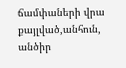ճամփաների վրա քայլված,անհուն, անծիր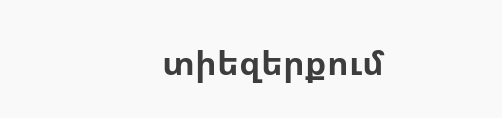տիեզերքում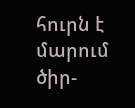հուրն է մարում ծիր-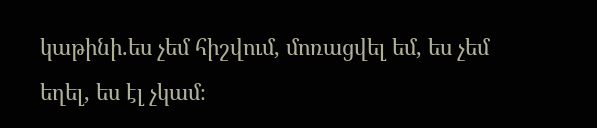կաթինի.ես չեմ հիշվում, մոռացվել եմ, ես չեմ եղել, ես էլ չկամ։